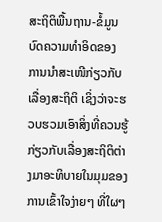ສະຖິຕິພື້ນຖານ-ຂໍ້ມູນ
ບົດຄວາມທຳອິດຂອງ ການນຳສະເໜີກ່ຽວກັບເລື່ອງສະຖິຕິ ເຊິ່ງວ່າຈະຮວບຮວມເອົາສິ່ງທີ່ຄວນຮູ້ກ່ຽວກັບເລື່ອງສະຖິຕິຕ່າງມາອະທິບາຍໃນມຸມຂອງການເຂົ້າໃຈງ່າຍໆ ທີ່ໃຜໆ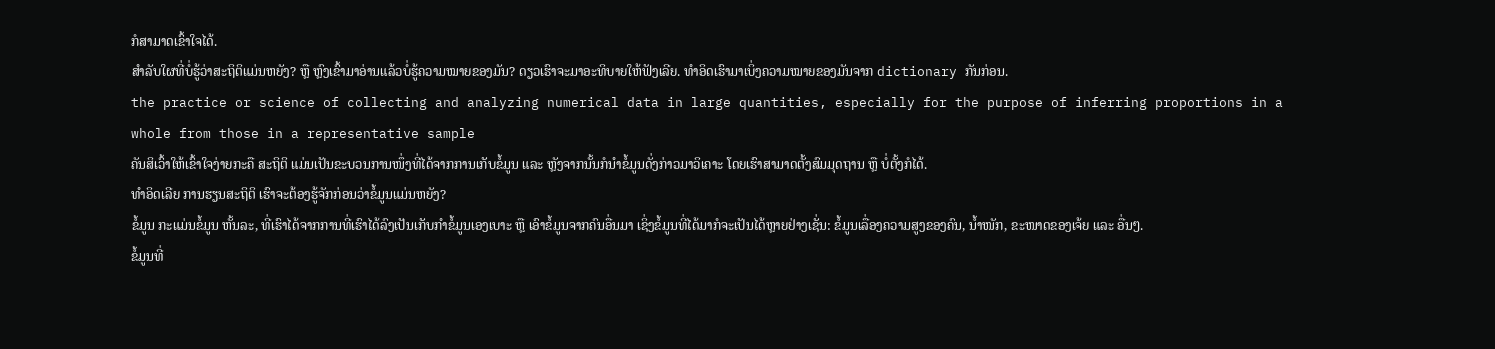ກໍສາມາດເຂົ້າໃຈໄດ້.
ສຳລັບໃຜທີ່ບໍ່ຮູ້ວ່າສະຖິຕິແມ່ນຫຍັງ? ຫຼື ຫຼົງເຂົ້າມາອ່ານແລ້ວບໍ່ຮູ້ຄວາມໝາຍຂອງມັນ? ດຽວເຮົາຈະມາອະທິບາຍໃຫ້ຟັງເລີຍ. ທຳອິດເຮົາມາເບິ່ງຄວາມໝາຍຂອງມັນຈາກ dictionary ກັນກ່ອນ.
the practice or science of collecting and analyzing numerical data in large quantities, especially for the purpose of inferring proportions in a whole from those in a representative sample
ຄັນສິເວົ້າໃຫ້ເຂົ້າໃຈງ່າຍກະຄື ສະຖິຕິ ແມ່ນເປັນຂະບວນການໜຶ່ງທີ່ໄດ້ຈາກການເກັບຂໍ້ມູນ ແລະ ຫຼັງຈາກນັ້ນກໍນຳຂໍ້ມູນດັ່ງກ່າວມາວິເຄາະ ໂດຍເຮົາສາມາດຕັ້ງສົມມຸດຖານ ຫຼື ບໍ່ຕັ້ງກໍໄດ້.
ທຳອິດເລີຍ ການຮຽນສະຖິຕິ ເຮົາຈະຕ້ອງຮູ້ຈັກກ່ອນວ່າຂໍ້ມູນແມ່ນຫຍັງ?
ຂໍ້ມູນ ກະແມ່ນຂໍ້ມູນ ຫັ້ນລະ, ທີ່ເຮົາໄດ້ຈາກການທີ່ເຮົາໄດ້ລົງເປັນເກັບກຳຂໍ້ມູນເອງເບາະ ຫຼື ເອົາຂໍ້ມູນຈາກຄົນອື່ນມາ ເຊິ່ງຂໍ້ມູນທີ່ໄດ້ມາກໍຈະເປັນໄດ້ຫຼາຍຢ່າງເຊັ່ນ: ຂໍ້ມູນເລື່ອງຄວາມສູງຂອງຄົນ, ນ້ຳໜັກ, ຂະໜາດຂອງເຈ້ຍ ແລະ ອື່ນໆ.
ຂໍ້ມູນທີ່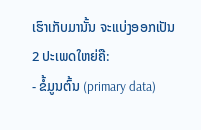ເຮົາເກັບມານັ້ນ ຈະແບ່ງອອກເປັນ 2 ປະເພດໃຫຍ່ຄື:
- ຂໍ້ມູນຕົ້ນ (primary data)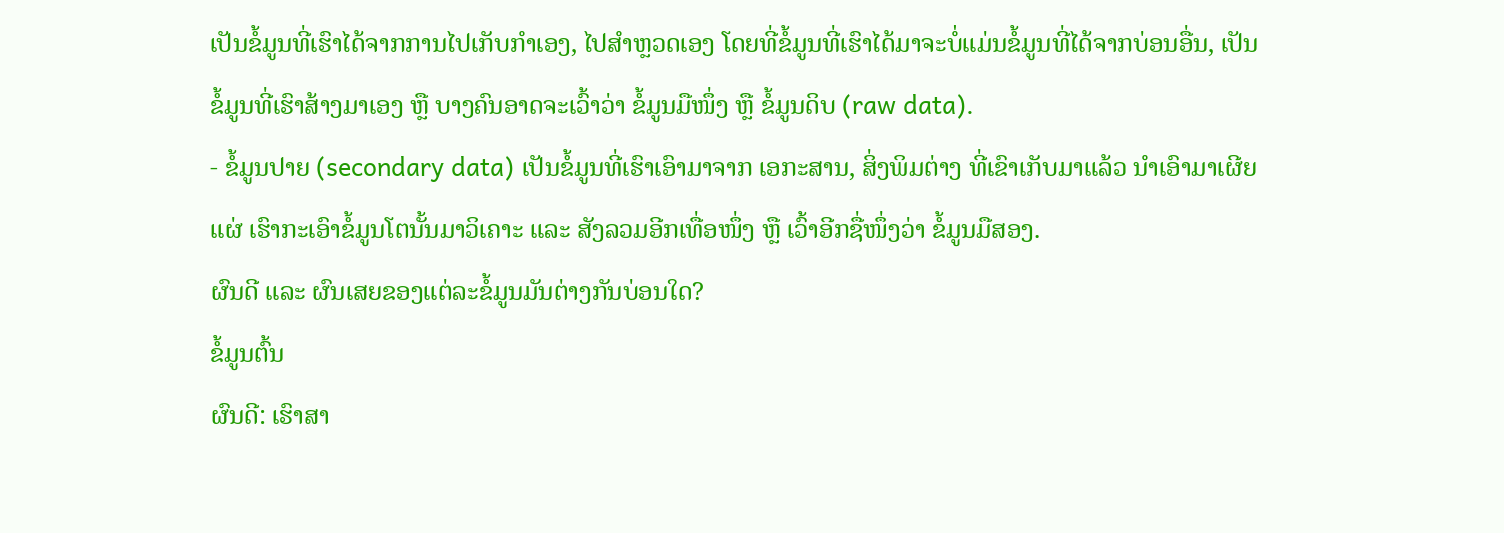ເປັນຂໍ້ມູນທີ່ເຮົາໄດ້ຈາກການໄປເກັບກຳເອງ, ໄປສຳຫຼວດເອງ ໂດຍທີ່ຂໍ້ມູນທີ່ເຮົາໄດ້ມາຈະບໍ່ແມ່ນຂໍ້ມູນທີ່ໄດ້ຈາກບ່ອນອື່ນ, ເປັນຂໍ້ມູນທີ່ເຮົາສ້າງມາເອງ ຫຼື ບາງຄົນອາດຈະເວົ້າວ່າ ຂໍ້ມູນມືໜຶ່ງ ຫຼື ຂໍ້ມູນດິບ (raw data).
- ຂໍ້ມູນປາຍ (secondary data) ເປັນຂໍ້ມູນທີ່ເຮົາເອົາມາຈາກ ເອກະສານ, ສິ່ງພິມຕ່າງ ທີ່ເຂົາເກັບມາແລ້ວ ນຳເອົາມາເຜີຍແຜ່ ເຮົາກະເອົາຂໍ້ມູນໂຕນັ້ນມາວິເຄາະ ແລະ ສັງລວມອີກເທື່ອໜຶ່ງ ຫຼື ເວົ້າອີກຊື່ໜຶ່ງວ່າ ຂໍ້ມູນມືສອງ.
ຜົນດີ ແລະ ຜົນເສຍຂອງແຕ່ລະຂໍ້ມູນມັນຕ່າງກັນບ່ອນໃດ?
ຂໍ້ມູນຕົ້ນ
ຜົນດີ: ເຮົາສາ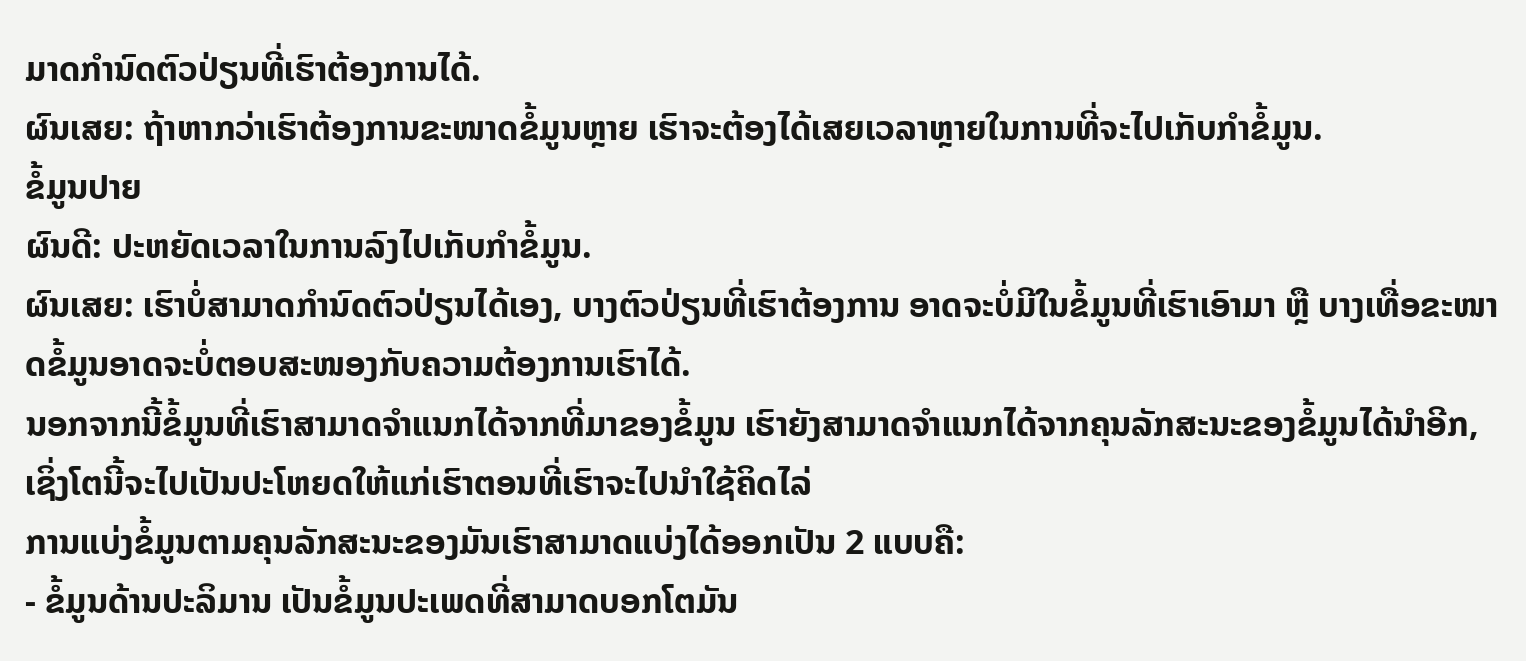ມາດກຳນົດຕົວປ່ຽນທີ່ເຮົາຕ້ອງການໄດ້.
ຜົນເສຍ: ຖ້າຫາກວ່າເຮົາຕ້ອງການຂະໜາດຂໍ້ມູນຫຼາຍ ເຮົາຈະຕ້ອງໄດ້ເສຍເວລາຫຼາຍໃນການທີ່ຈະໄປເກັບກຳຂໍ້ມູນ.
ຂໍ້ມູນປາຍ
ຜົນດີ: ປະຫຍັດເວລາໃນການລົງໄປເກັບກຳຂໍ້ມູນ.
ຜົນເສຍ: ເຮົາບໍ່ສາມາດກຳນົດຕົວປ່ຽນໄດ້ເອງ, ບາງຕົວປ່ຽນທີ່ເຮົາຕ້ອງການ ອາດຈະບໍ່ມີໃນຂໍ້ມູນທີ່ເຮົາເອົາມາ ຫຼື ບາງເທື່ອຂະໜາດຂໍ້ມູນອາດຈະບໍ່ຕອບສະໜອງກັບຄວາມຕ້ອງການເຮົາໄດ້.
ນອກຈາກນີ້ຂໍ້ມູນທີ່ເຮົາສາມາດຈຳແນກໄດ້ຈາກທີ່ມາຂອງຂໍ້ມູນ ເຮົາຍັງສາມາດຈຳແນກໄດ້ຈາກຄຸນລັກສະນະຂອງຂໍ້ມູນໄດ້ນຳອີກ, ເຊິ່ງໂຕນີ້ຈະໄປເປັນປະໂຫຍດໃຫ້ແກ່ເຮົາຕອນທີ່ເຮົາຈະໄປນຳໃຊ້ຄິດໄລ່
ການແບ່ງຂໍ້ມູນຕາມຄຸນລັກສະນະຂອງມັນເຮົາສາມາດແບ່ງໄດ້ອອກເປັນ 2 ແບບຄື:
- ຂໍ້ມູນດ້ານປະລິມານ ເປັນຂໍ້ມູນປະເພດທີ່ສາມາດບອກໂຕມັນ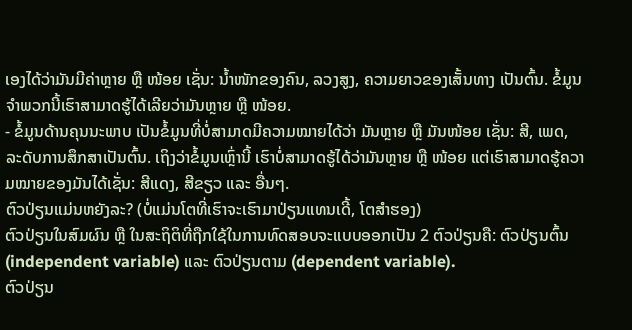ເອງໄດ້ວ່າມັນມີຄ່າຫຼາຍ ຫຼື ໜ້ອຍ ເຊັ່ນ: ນ້ຳໜັກຂອງຄົນ, ລວງສູງ, ຄວາມຍາວຂອງເສັ້ນທາງ ເປັນຕົ້ນ. ຂໍ້ມູນຈຳພວກນີ້ເຮົາສາມາດຮູ້ໄດ້ເລີຍວ່າມັນຫຼາຍ ຫຼື ໜ້ອຍ.
- ຂໍ້ມູນດ້ານຄຸນນະພາບ ເປັນຂໍ້ມູນທີ່ບໍ່ສາມາດມີຄວາມໝາຍໄດ້ວ່າ ມັນຫຼາຍ ຫຼື ມັນໜ້ອຍ ເຊັ່ນ: ສີ, ເພດ, ລະດັບການສຶກສາເປັນຕົ້ນ. ເຖິງວ່າຂໍ້ມູນເຫຼົ່ານີ້ ເຮົາບໍ່ສາມາດຮູ້ໄດ້ວ່າມັນຫຼາຍ ຫຼື ໜ້ອຍ ແຕ່ເຮົາສາມາດຮູ້ຄວາມໝາຍຂອງມັນໄດ້ເຊັ່ນ: ສີແດງ, ສີຂຽວ ແລະ ອື່ນໆ.
ຕົວປ່ຽນແມ່ນຫຍັງລະ? (ບໍ່ແມ່ນໂຕທີ່ເຮົາຈະເຮົາມາປ່ຽນແທນເດີ້, ໂຕສຳຮອງ)
ຕົວປ່ຽນໃນສົມຜົນ ຫຼື ໃນສະຖິຕິທີ່ຖືກໃຊ້ໃນການທົດສອບຈະແບບອອກເປັນ 2 ຕົວປ່ຽນຄື: ຕົວປ່ຽນຕົ້ນ (independent variable) ແລະ ຕົວປ່ຽນຕາມ (dependent variable).
ຕົວປ່ຽນ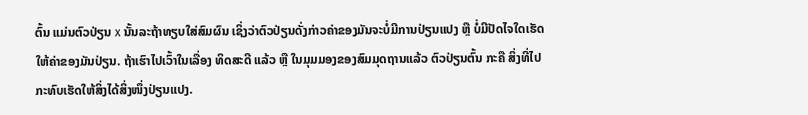ຕົ້ນ ແມ່ນຕົວປ່ຽນ x ນັ້ນລະຖ້າທຽບໃສ່ສົມຜົນ ເຊິ່ງວ່າຕົວປ່ຽນດັ່ງກ່າວຄ່າຂອງມັນຈະບໍ່ມີການປ່ຽນແປງ ຫຼື ບໍ່ມີປັດໄຈໃດເຮັດໃຫ້ຄ່າຂອງມັນປ່ຽນ. ຖ້າເຮົາໄປເວົ້າໃນເລື່ອງ ທິດສະດີ ແລ້ວ ຫຼື ໃນມຸມມອງຂອງສົມມຸດຖານແລ້ວ ຕົວປ່ຽນຕົ້ນ ກະຄື ສິ່ງທີ່ໄປກະທົບເຮັດໃຫ້ສິ່ງໄດ້ສິ່ງໜຶ່ງປ່ຽນແປງ.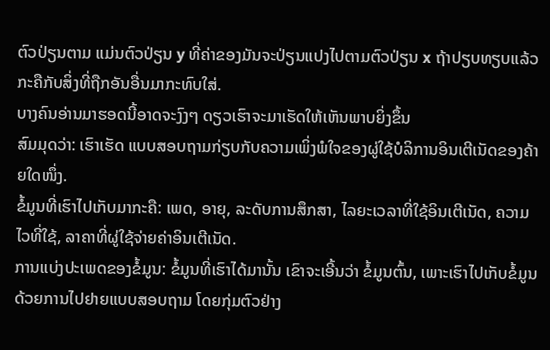ຕົວປ່ຽນຕາມ ແມ່ນຕົວປ່ຽນ y ທີ່ຄ່າຂອງມັນຈະປ່ຽນແປງໄປຕາມຕົວປ່ຽນ x ຖ້າປຽບທຽບແລ້ວກະຄືກັບສິ່ງທີ່ຖືກອັນອື່ນມາກະທົບໃສ່.
ບາງຄົນອ່ານມາຮອດນີ້ອາດຈະງົງໆ ດຽວເຮົາຈະມາເຮັດໃຫ້ເຫັນພາບຍິ່ງຂຶ້ນ
ສົມມຸດວ່າ: ເຮົາເຮັດ ແບບສອບຖາມກ່ຽບກັບຄວາມເພິ່ງພໍໃຈຂອງຜູ່ໃຊ້ບໍລິການອິນເຕີເນັດຂອງຄ້າຍໃດໜຶ່ງ.
ຂໍ້ມູນທີ່ເຮົາໄປເກັບມາກະຄື: ເພດ, ອາຍຸ, ລະດັບການສຶກສາ, ໄລຍະເວລາທີ່ໃຊ້ອິນເຕີເນັດ, ຄວາມໄວທີ່ໃຊ້, ລາຄາທີ່ຜູ່ໃຊ້ຈ່າຍຄ່າອິນເຕີເນັດ.
ການແບ່ງປະເພດຂອງຂໍ້ມູນ: ຂໍ້ມູນທີ່ເຮົາໄດ້ມານັ້ນ ເຂົາຈະເອີ້ນວ່າ ຂໍ້ມູນຕົ້ນ, ເພາະເຮົາໄປເກັບຂໍ້ມູນດ້ວຍການໄປຢາຍແບບສອບຖາມ ໂດຍກຸ່ມຕົວຢ່າງ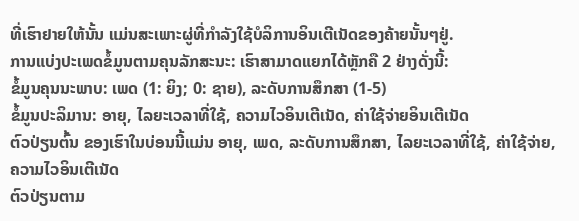ທີ່ເຮົາຢາຍໃຫ້ນັ້ນ ແມ່ນສະເພາະຜູ່ທີ່ກຳລັງໃຊ້ບໍລິການອິນເຕີເນັດຂອງຄ້າຍນັ້ນໆຢູ່.
ການແບ່ງປະເພດຂໍ້ມູນຕາມຄຸນລັກສະນະ: ເຮົາສາມາດແຍກໄດ້ຫຼັກຄື 2 ຢ່າງດັ່ງນີ້:
ຂໍ້ມູນຄຸນນະພາບ: ເພດ (1: ຍິງ; 0: ຊາຍ), ລະດັບການສຶກສາ (1-5)
ຂໍ້ມູນປະລິມານ: ອາຍຸ, ໄລຍະເວລາທີ່ໃຊ້, ຄວາມໄວອິນເຕີເນັດ, ຄ່າໃຊ້ຈ່າຍອິນເຕີເນັດ
ຕົວປ່ຽນຕົ້ນ ຂອງເຮົາໃນບ່ອນນີ້ແມ່ນ ອາຍຸ, ເພດ, ລະດັບການສຶກສາ, ໄລຍະເວລາທີ່ໃຊ້, ຄ່າໃຊ້ຈ່າຍ, ຄວາມໄວອິນເຕີເນັດ
ຕົວປ່ຽນຕາມ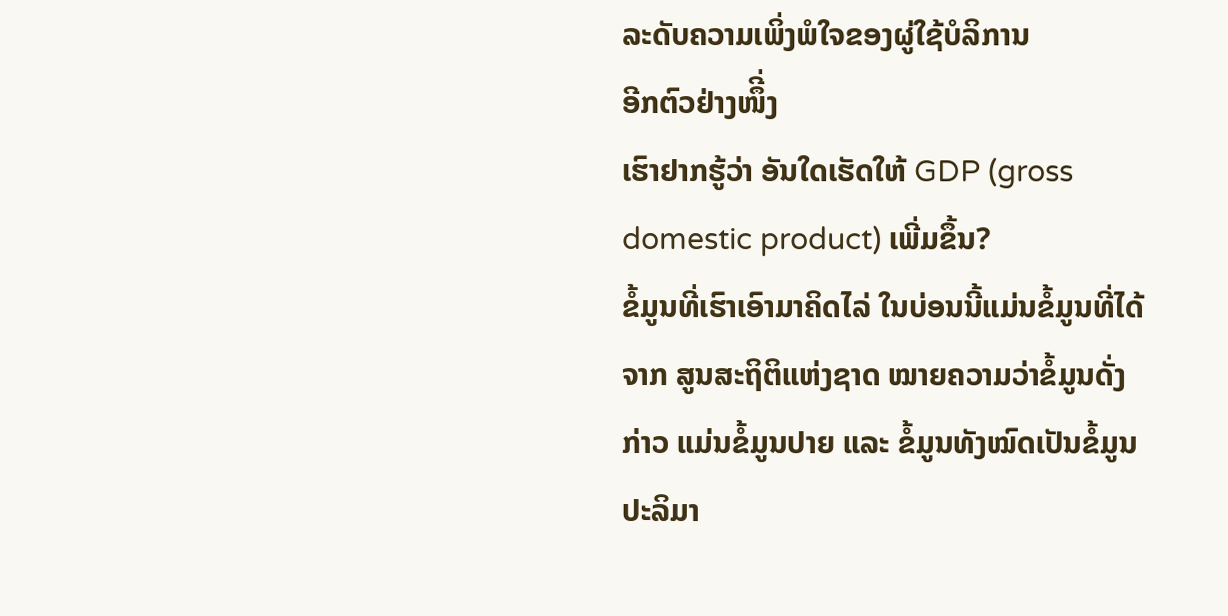ລະດັບຄວາມເພິ່ງພໍໃຈຂອງຜູ່ໃຊ້ບໍລິການ
ອີກຕົວຢ່າງໜຶີ່ງ
ເຮົາຢາກຮູ້ວ່າ ອັນໃດເຮັດໃຫ້ GDP (gross domestic product) ເພີ່ມຂຶ້ນ?
ຂໍ້ມູນທີ່ເຮົາເອົາມາຄິດໄລ່ ໃນບ່ອນນີ້ແມ່ນຂໍ້ມູນທີ່ໄດ້ຈາກ ສູນສະຖິຕິແຫ່ງຊາດ ໝາຍຄວາມວ່າຂໍ້ມູນດັ່ງກ່າວ ແມ່ນຂໍ້ມູນປາຍ ແລະ ຂໍ້ມູນທັງໝົດເປັນຂໍ້ມູນປະລິມາ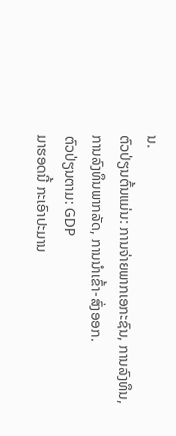ນ.
ຕົວປ່ຽນຕົ້ນແມ່ນ: ການຈ່າຍພາກເອກະຊົນ, ການລົງທຶນ, ການລົງທຶນພາກລັດ, ການນຳເຂົ້າ-ສົ່ງອອກ.
ຕົວປ່ຽນຕາມ: GDP
ມາຮອດນີ້ ກະເອົາປະມານ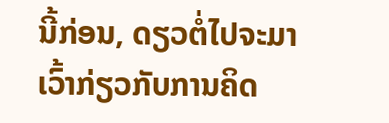ນີ້ກ່ອນ, ດຽວຕໍ່ໄປຈະມາເວົ້າກ່ຽວກັບການຄິດ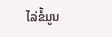ໄລ່ຂໍ້ມູນ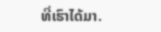ທີ່ເຮົາໄດ້ມາ.